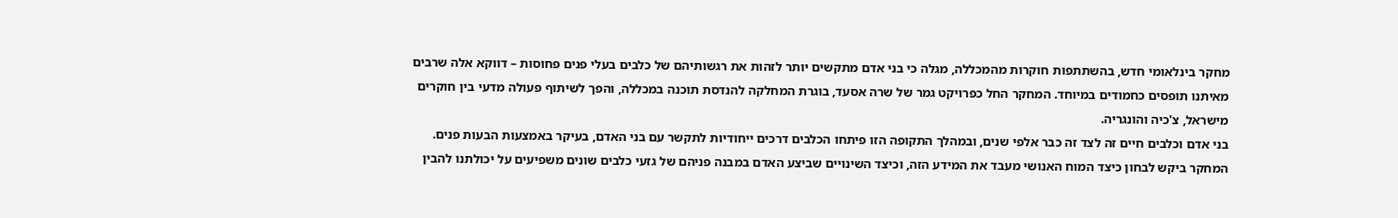מחקר בינלאומי חדש, בהשתתפות חוקרות מהמכללה, מגלה כי בני אדם מתקשים יותר לזהות את רגשותיהם של כלבים בעלי פנים פחוסות – דווקא אלה שרבים מאיתנו תופסים כחמודים במיוחד. המחקר החל כפרויקט גמר של שרה אסעד, בוגרת המחלקה להנדסת תוכנה במכללה, והפך לשיתוף פעולה מדעי בין חוקרים מישראל, צ'כיה והונגריה.
בני אדם וכלבים חיים זה לצד זה כבר אלפי שנים, ובמהלך התקופה הזו פיתחו הכלבים דרכים ייחודיות לתקשר עם בני האדם, בעיקר באמצעות הבעות פנים. המחקר ביקש לבחון כיצד המוח האנושי מעבד את המידע הזה, וכיצד השינויים שביצע האדם במבנה פניהם של גזעי כלבים שונים משפיעים על יכולתנו להבין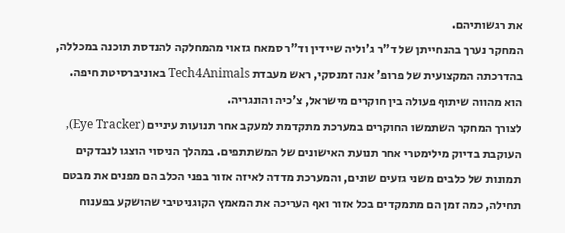את רגשותיהם.
המחקר נערך בהנחייתן של ד"ר ג'וליה שיידין וד"ר סמאח גזאוי מהמחלקה להנדסת תוכנה במכללה, בהדרכתה המקצועית של פרופ' אנה זמנסקי, ראש מעבדת Tech4Animals באוניברסיטת חיפה. הוא מהווה שיתוף פעולה בין חוקרים מישראל, צ'כיה והונגריה.
לצורך המחקר השתמשו החוקרים במערכת מתקדמת למעקב אחר תנועות עיניים (Eye Tracker), העוקבת בדיוק מילימטרי אחר תנועת האישונים של המשתתפים. במהלך הניסוי הוצגו לנבדקים תמונות של כלבים משני גזעים שונים, והמערכת מדדה לאיזה אזור בפני הכלב הם מפנים את מבטם תחילה, כמה זמן הם מתמקדים בכל אזור ואף העריכה את המאמץ הקוגניטיבי שהושקע בפענוח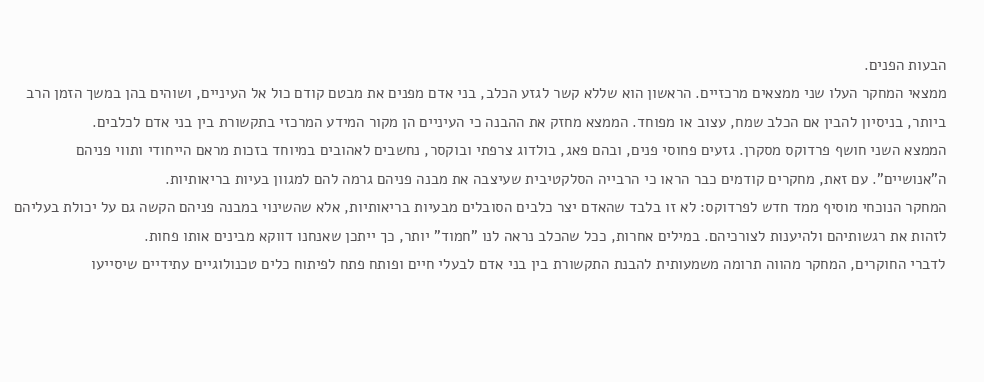הבעות הפנים.
ממצאי המחקר העלו שני ממצאים מרכזיים. הראשון הוא שללא קשר לגזע הכלב, בני אדם מפנים את מבטם קודם כול אל העיניים, ושוהים בהן במשך הזמן הרב ביותר, בניסיון להבין אם הכלב שמח, עצוב או מפוחד. הממצא מחזק את ההבנה כי העיניים הן מקור המידע המרכזי בתקשורת בין בני אדם לכלבים.
הממצא השני חושף פרדוקס מסקרן. גזעים פחוסי פנים, ובהם פאג, בולדוג צרפתי ובוקסר, נחשבים לאהובים במיוחד בזכות מראם הייחודי ותווי פניהם ה"אנושיים". עם זאת, מחקרים קודמים כבר הראו כי הרבייה הסלקטיבית שעיצבה את מבנה פניהם גרמה להם למגוון בעיות בריאותיות.
המחקר הנוכחי מוסיף ממד חדש לפרדוקס: לא זו בלבד שהאדם יצר כלבים הסובלים מבעיות בריאותיות, אלא שהשינוי במבנה פניהם הקשה גם על יכולת בעליהם לזהות את רגשותיהם ולהיענות לצורכיהם. במילים אחרות, ככל שהכלב נראה לנו "חמוד" יותר, כך ייתכן שאנחנו דווקא מבינים אותו פחות.
לדברי החוקרים, המחקר מהווה תרומה משמעותית להבנת התקשורת בין בני אדם לבעלי חיים ופותח פתח לפיתוח כלים טכנולוגיים עתידיים שיסייעו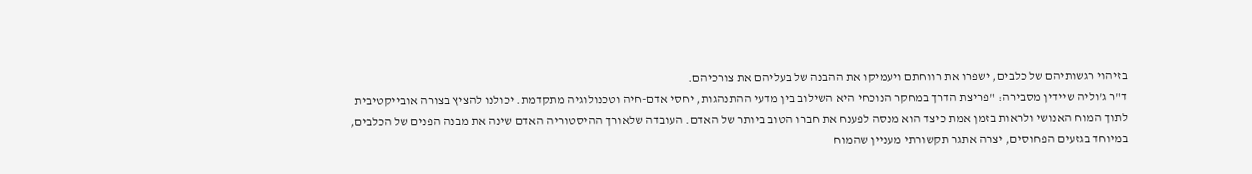בזיהוי רגשותיהם של כלבים, ישפרו את רווחתם ויעמיקו את ההבנה של בעליהם את צורכיהם.
ד"ר ג'וליה שיידין מסבירה: "פריצת הדרך במחקר הנוכחי היא השילוב בין מדעי ההתנהגות, יחסי אדם-חיה וטכנולוגיה מתקדמת. יכולנו להציץ בצורה אובייקטיבית לתוך המוח האנושי ולראות בזמן אמת כיצד הוא מנסה לפענח את חברו הטוב ביותר של האדם. העובדה שלאורך ההיסטוריה האדם שינה את מבנה הפנים של הכלבים, במיוחד בגזעים הפחוסים, יצרה אתגר תקשורתי מעניין שהמוח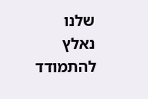שלנו נאלץ להתמודד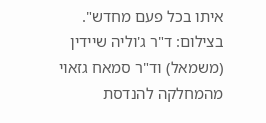איתו בכל פעם מחדש".
בצילום: ד"ר ג'וליה שיידין (משמאל) וד"ר סמאח גזאוי מהמחלקה להנדסת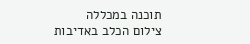תוכנה במכללה
צילום הכלב באדיבות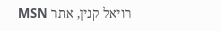רויאל קנין, אתר MSN